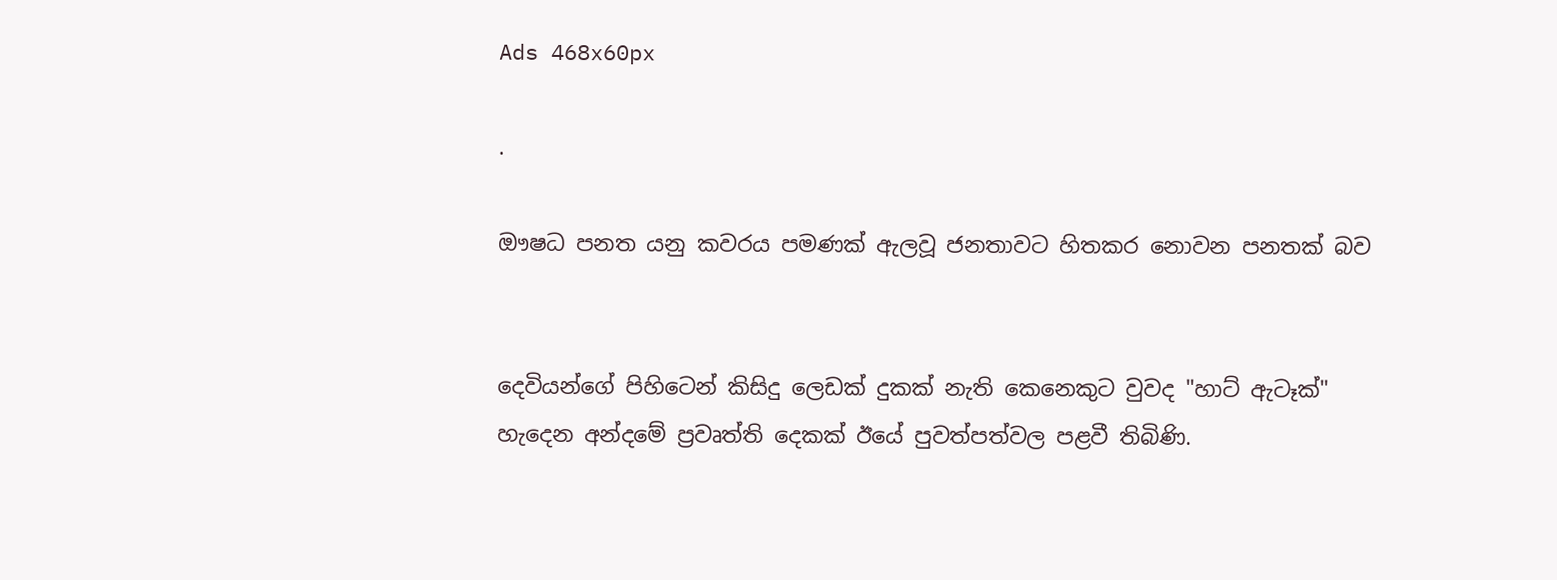Ads 468x60px

.

ඖෂධ පනත යනු කවරය පමණක්‌ ඇලවූ ජනතාවට හිතකර නොවන පනතක්‌ බව


දෙවියන්ගේ පිහිටෙන් කිසිදු ලෙඩක්‌ දුකක්‌ නැති කෙනෙකුට වුවද "හාට්‌ ඇටෑක්‌" හැදෙන අන්දමේ ප්‍රවෘත්ති දෙකක්‌ ඊයේ පුවත්පත්වල පළවී තිබිණි.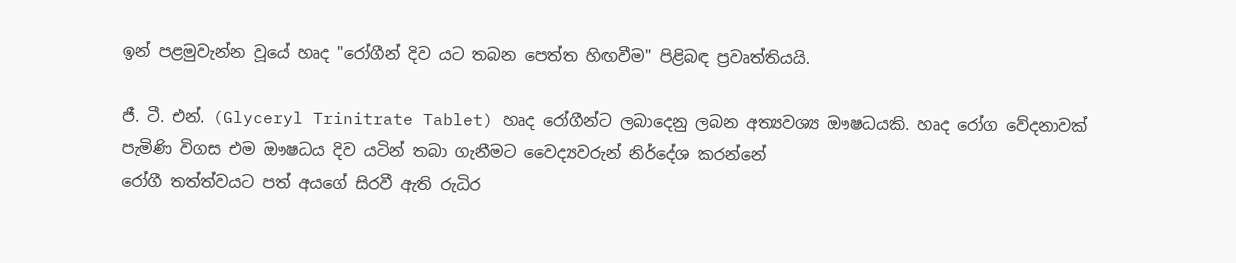ඉන් පළමුවැන්න වූයේ හෘද "රෝගීන් දිව යට තබන පෙත්ත හිඟවීම" පිළිබඳ ප්‍රවෘත්තියයි.

ජී. ටී. එන්. (Glyceryl Trinitrate Tablet) හෘද රෝගීන්ට ලබාදෙනු ලබන අත්‍යවශ්‍ය ඖෂධයකි. හෘද රෝග වේදනාවක්‌ පැමිණි විගස එම ඖෂධය දිව යටින් තබා ගැනීමට වෛද්‍යවරුන් නිර්දේශ කරන්නේ
රෝගී තත්ත්වයට පත් අයගේ සිරවී ඇති රුධිර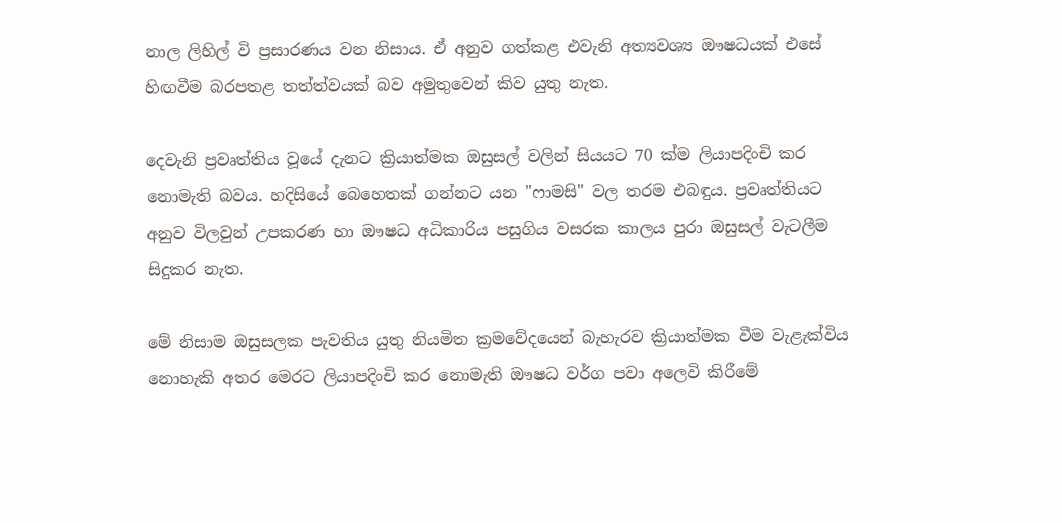නාල ලිහිල් වි ප්‍රසාරණය වන නිසාය. ඒ අනුව ගත්කළ එවැනි අත්‍යවශ්‍ය ඖෂධයක්‌ එසේ හිඟවීම බරපතළ තත්ත්වයක්‌ බව අමුතුවෙන් කිව යුතු නැත.

දෙවැනි ප්‍රවෘත්තිය වූයේ දැනට ක්‍රියාත්මක ඔසුසල් වලින් සියයට 70 ක්‌ම ලියාපදිංචි කර නොමැති බවය. හදිසියේ බෙහෙතක්‌ ගන්නට යන "ෆාමසි" වල තරම එබඳුය. ප්‍රවෘත්තියට අනුව විලවුන් උපකරණ හා ඖෂධ අධිකාරිය පසුගිය වසරක කාලය පුරා ඔසුසල් වැටලීම සිදුකර නැත.

මේ නිසාම ඔසුසලක පැවතිය යුතු නියමිත ක්‍රමවේදයෙන් බැහැරව ක්‍රියාත්මක වීම වැළැක්‌විය නොහැකි අතර මෙරට ලියාපදිංචි කර නොමැති ඖෂධ වර්ග පවා අලෙවි කිරීමේ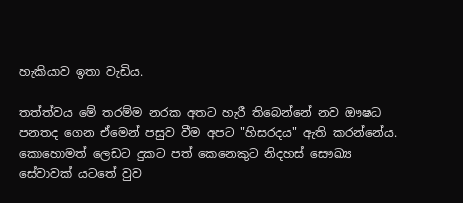හැකියාව ඉතා වැඩිය.

තත්ත්වය මේ තරම්ම නරක අතට හැරී තිබෙන්නේ නව ඖෂධ පනතද ගෙන ඒමෙන් පසුව වීම අපට "හිසරදය" ඇති කරන්නේය. කොහොමත් ලෙඩට දුකට පත් කෙනෙකුට නිදහස්‌ සෞඛ්‍ය සේවාවක්‌ යටතේ වුව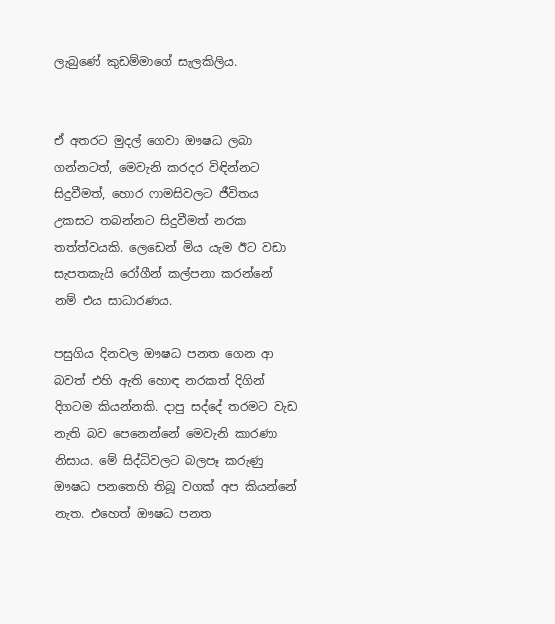ලැබුණේ කුඩම්මාගේ සැලකිලිය.


ඒ අතරට මුදල් ගෙවා ඖෂධ ලබා ගන්නටත්, මෙවැනි කරදර විඳින්නට සිදුවීමත්, හොර ෆාමසිවලට ජීවිතය උකසට තබන්නට සිදුවීමත් නරක තත්ත්වයකි. ලෙඩෙන් මිය යැම ඊට වඩා සැපතකැයි රෝගීන් කල්පනා කරන්නේ නම් එය සාධාරණය.

පසුගිය දිනවල ඖෂධ පනත ගෙන ආ බවත් එහි ඇති හොඳ නරකත් දිගින් දිගටම කියන්නකි. දාපු සද්දේ තරමට වැඩ නැති බව පෙනෙන්නේ මෙවැනි කාරණා නිසාය. මේ සිද්ධිවලට බලපෑ කරුණු ඖෂධ පනතෙහි තිබූ වගක්‌ අප කියන්නේ නැත. එහෙත් ඖෂධ පනත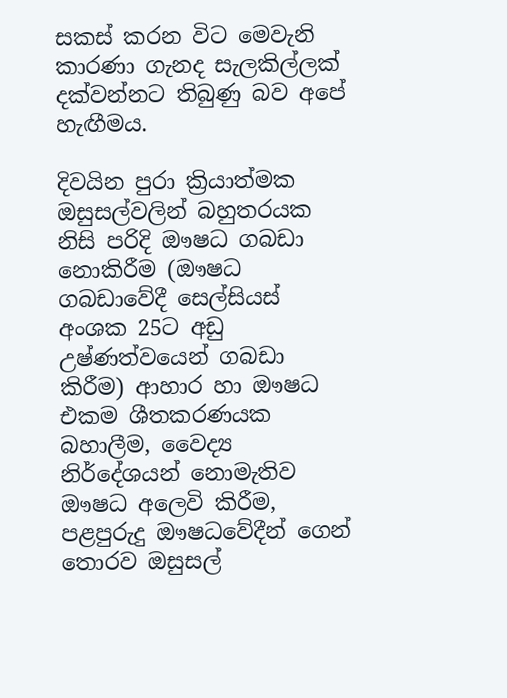සකස්‌ කරන විට මෙවැනි කාරණා ගැනද සැලකිල්ලක්‌ දක්‌වන්නට තිබුණු බව අපේ හැඟීමය.

දිවයින පුරා ක්‍රියාත්මක ඔසුසල්වලින් බහුතරයක නිසි පරිදි ඖෂධ ගබඩා නොකිරීම (ඖෂධ ගබඩාවේදී සෙල්සියස්‌ අංශක 25ට අඩු උෂ්ණත්වයෙන් ගබඩා කිරීම) ආහාර හා ඖෂධ එකම ශීතකරණයක බහාලීම, වෛද්‍ය නිර්දේශයන් නොමැතිව ඖෂධ අලෙවි කිරීම, පළපුරුදු ඖෂධවේදීන් ගෙන් තොරව ඔසුසල්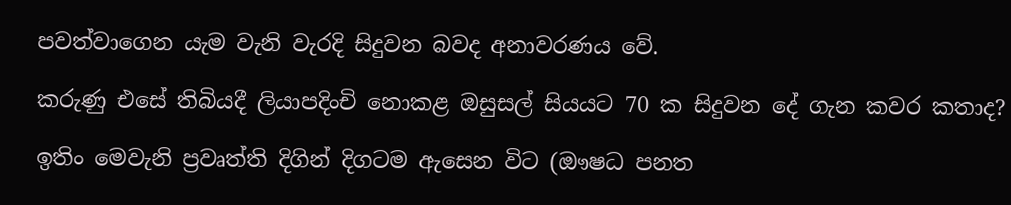පවත්වාගෙන යැම වැනි වැරදි සිදුවන බවද අනාවරණය වේ.

කරුණු එසේ තිබියදී ලියාපදිංචි නොකළ ඔසුසල් සියයට 70 ක සිදුවන දේ ගැන කවර කතාද?

ඉතිං මෙවැනි ප්‍රවෘත්ති දිගින් දිගටම ඇසෙන විට (ඖෂධ පනත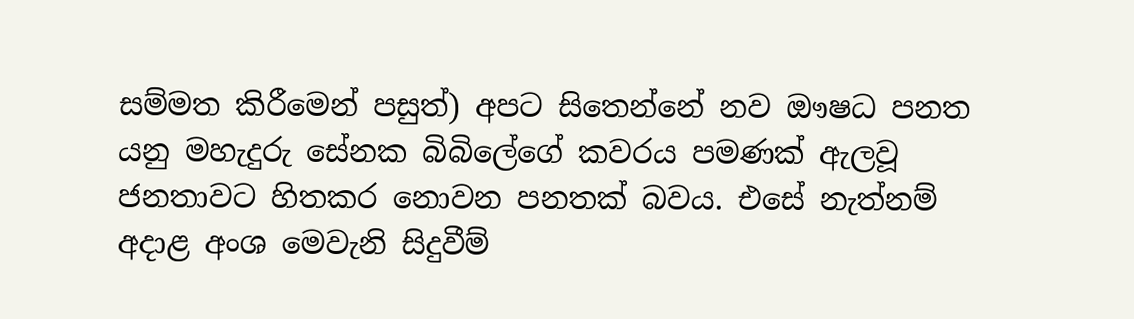සම්මත කිරීමෙන් පසුත්) අපට සිතෙන්නේ නව ඖෂධ පනත යනු මහැදුරු සේනක බිබිලේගේ කවරය පමණක්‌ ඇලවූ ජනතාවට හිතකර නොවන පනතක්‌ බවය. එසේ නැත්නම් අදාළ අංශ මෙවැනි සිදුවීම්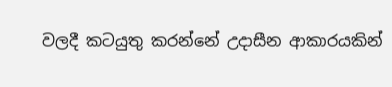වලදී කටයුතු කරන්නේ උදාසීන ආකාරයකින්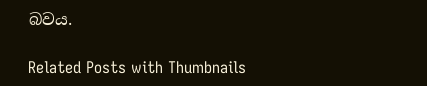බවය.

Related Posts with Thumbnails